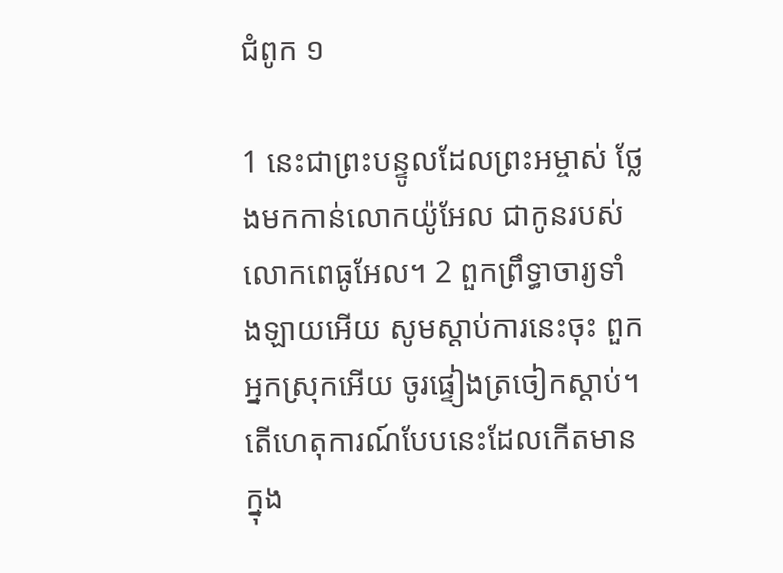ជំពូក ១

1 នេះជាព្រះ‌បន្ទូលដែលព្រះ‌អម្ចាស់ ថ្លែងមកកាន់លោកយ៉ូ‌អែល ជាកូនរបស់លោកពេធូ‌អែល។ 2 ពួកព្រឹទ្ធា‌ចារ្យទាំង‌ឡាយអើយ សូមស្តាប់ការនេះចុះ ពួកអ្នកស្រុកអើយ ចូរផ្ទៀងត្រចៀកស្ដាប់។ តើហេតុ‌ការណ៍បែបនេះដែលកើតមាន ក្នុង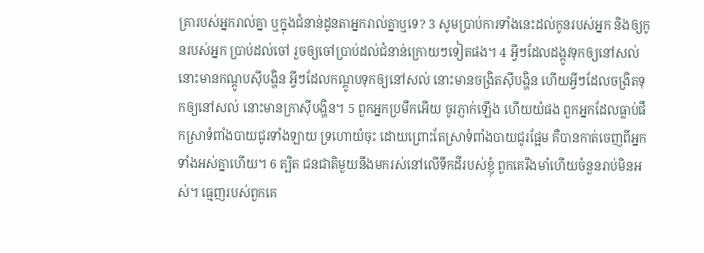គ្រារបស់អ្នករាល់គ្នា ឬក្នុងជំនាន់ដូនតាអ្នករាល់គ្នាឬទេ? 3 សូមប្រាប់ការទាំងនេះដល់កូនរបស់អ្នក និងឲ្យកូនរបស់អ្នក ប្រាប់ដល់ចៅ រួចឲ្យចៅប្រាប់ដល់ជំនាន់ក្រោយៗទៀតផង។ 4 អ្វីៗដែលដង្កូវទុកឲ្យនៅសល់ នោះមានកណ្ដូបស៊ីបង្ហិន អ្វីៗដែលកណ្ដូបទុកឲ្យនៅសល់ នោះមានចង្រិតស៊ីបង្ហិន ហើយអ្វីៗដែលចង្រិតទុកឲ្យនៅសល់ នោះមានក្រាស៊ីបង្ហិន។ 5 ពួកអ្នកប្រមឹកអើយ ចូរភ្ញាក់ឡើង ហើយយំផង ពួកអ្នកដែលធ្លាប់ផឹកស្រាទំពាំង‌បាយ‌ជូរទាំងឡាយ ទ្រហោយំចុះ ដោយព្រោះតែស្រាទំពាំងបាយជូរផ្អែម គឺបានកាត់ចេញពីអ្នកទាំងអស់គ្នាហើយ។ 6 ត្បិត ជនជាតិមួយនឹងមករស់នៅលើទឹកដីរបស់ខ្ញុំ ពួកគេរឹងមាំហើយចំនួនរាប់មិនអស់។ ធ្មេញរបស់ពួកគេ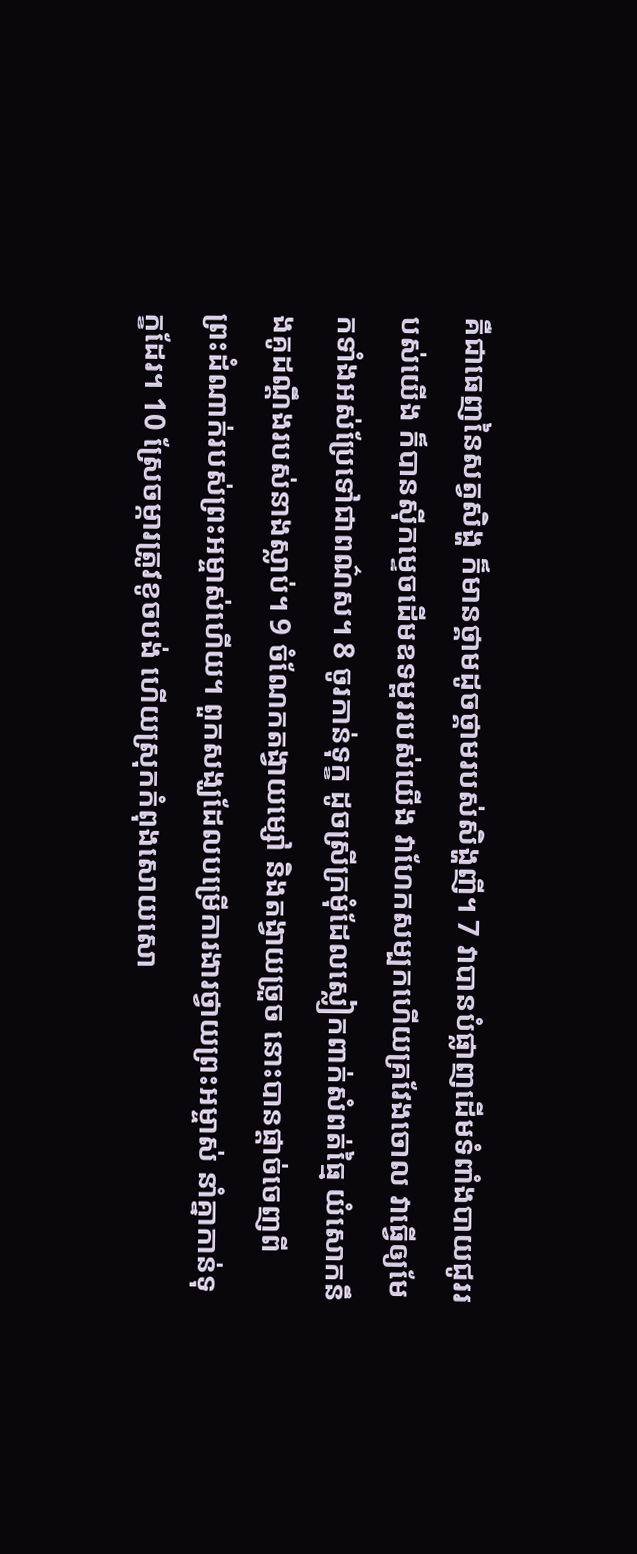គឺជាធេញនៃសត្វសិង្ហ ក៏មានថ្គាមដូចថ្គាមរបស់សិង្ហញី។ 7 វាបានបំផ្លាញដើមទំពាំង‌បាយ‌ជូររបស់យើង ក៏បានស៊ីកម្ទេចដើមឧទម្ពររបស់យើង វាហែកសម្បកហើយគ្រវែងចោល វាធ្វើឲ្យមែកទាំងអស់ប្រែទៅជាពណ៌ស។ 8 ចូរកាន់ទុក្ខ ដូចស្រីក្រមុំដែលស្លៀក‌ពាក់សំពត់ធ្មៃ យំសោកនឹងគូដណ្ដឹងរបស់នាងស្លាប់។ 9 ចំណែកតង្វាយម្សៅ និងតង្វាយច្រួច នោះបានផ្តាច់ចេញពីព្រះ‌ដំណាក់របស់ព្រះ‌អម្ចាស់ហើយ។ ពួកសង្ឃដែលបម្រើការ‌ងារថ្វាយព្រះ‌អម្ចាស់ នាំគ្នាកាន់ទុក្ខដែរ។ 10 ស្រែចម្ការត្រូវខូច‌បង់ ហើយស្រុកកំពុងសោយ‌សោ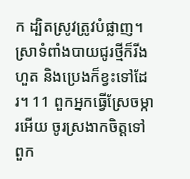ក ដ្បិតស្រូវត្រូវបំផ្លាញ។ ស្រាទំពាំង‌បាយជូរថ្មីក៏រីងហួត និងប្រេងក៏ខ្វះទៅដែរ។ 11 ពួកអ្នកធ្វើស្រែចម្ការអើយ ចូរស្រងាកចិត្តទៅ ពួក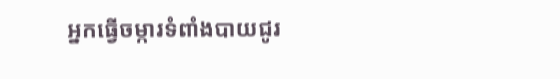អ្នកធ្វើចម្ការទំពាំង‌បាយ‌ជូរ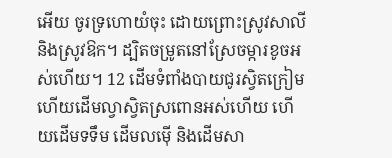អើយ ចូរទ្រហោយំចុះ ដោយព្រោះស្រូវសាលី និងស្រូវឱក។ ដ្បិតចម្រូតនៅស្រែចម្ការខូចអស់ហើយ។ 12 ដើមទំពាំង‌បាយ‌ជូរស្វិតក្រៀម ហើយដើមល្វាស្វិតស្រពោនអស់ហើយ ហើយដើមទទឹម ដើមលម៉ើ និងដើមសា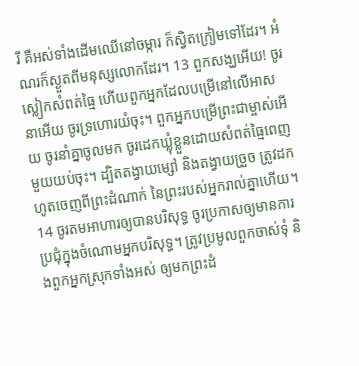រី គឺអស់ទាំងដើមឈើនៅចម្ការ ក៏ស្វិតក្រៀមទៅដែរ។ អំណរក៏ស្ងួតពីមនុស្សលោកដែរ។ 13 ពួកសង្ឃអើយ! ចូរស្លៀកសំពត់ធ្មៃ ហើយពួកអ្នកដែលបម្រើនៅលើអាសនាអើយ ចូរទ្រហោរយំចុះ។ ពួកអ្នកបម្រើព្រះជាម្ចាស់អើយ ចូរនាំគ្នាចូលមក ចូរដេកឃ្លុំខ្លួនដោយសំពត់ធ្មៃពេញមួយយប់ចុះ។ ដ្បិតតង្វាយម្សៅ និងតង្វាយច្រួច ត្រូវដកហូតចេញពីព្រះ‌ដំណាក់ នៃព្រះរបស់អ្នករាល់គ្នាហើយ។ 14 ចូរតមអាហារឲ្យបានបរិសុទ្ធ ចូរប្រកាសឲ្យមានការប្រជុំក្នុងចំណោមអ្នកបរិសុទ្ធ។ ត្រូវប្រមូលពួកចាស់ទុំ និងពួកអ្នកស្រុកទាំងអស់ ឲ្យមកព្រះ‌ដំ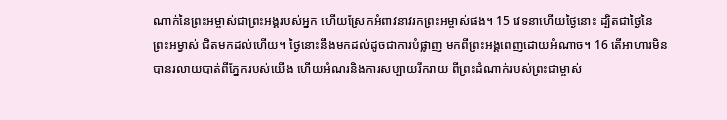ណាក់នៃព្រះ‌អម្ចាស់ជាព្រះអង្គរបស់អ្នក ហើយស្រែកអំពាវ‌នាវរកព្រះ‌អម្ចាស់ផង។ 15 វេទនាហើយថ្ងៃនោះ ដ្បិតជាថ្ងៃនៃព្រះ‌អម្វាស់ ជិតមកដល់ហើយ។ ថ្ងៃនោះនឹងមកដល់ដូចជាការបំផ្លាញ មកពីព្រះអង្គពេញដោយអំណាច។ 16 តើអាហារមិនបានរលាយបាត់ពីភ្នែករបស់យើង ហើយអំណរនិងការសប្បាយរីក‌រាយ ពីព្រះ‌ដំណាក់របស់ព្រះជាម្ចាស់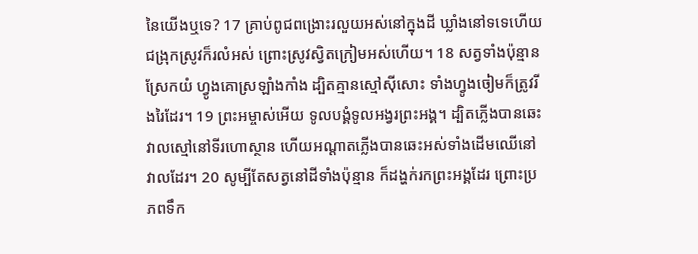នៃយើងឬទេ? 17 គ្រាប់ពូជពង្រោះរលួយអស់នៅក្នុងដី ឃ្លាំងនៅទទេហើយជង្រុកស្រូវក៏រលំអស់ ព្រោះស្រូវស្វិតក្រៀមអស់ហើយ។ 18 សត្វទាំងប៉ុន្មានស្រែកយំ ហ្វូងគោស្រឡាំង‌កាំង ដ្បិតគ្មានស្មៅស៊ីសោះ ទាំងហ្វូងចៀមក៏ត្រូវរីងរៃដែរ។ 19 ព្រះ‌អម្ចាស់អើយ ទូល‌បង្គំទូលអង្វរព្រះ‌អង្គ។ ដ្បិតភ្លើងបានឆេះវាលស្មៅនៅទីរហោ‌ស្ថាន ហើយអណ្ដាតភ្លើងបានឆេះអស់ទាំងដើមឈើនៅវាលដែរ។ 20 សូម្បីតែសត្វនៅដីទាំងប៉ុន្មាន ក៏ដង្ហក់រកព្រះ‌អង្គដែរ ព្រោះប្រភពទឹក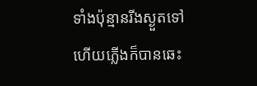ទាំងប៉ុន្មានរីងស្ងួតទៅ ហើយភ្លើងក៏បានឆេះ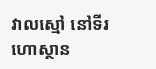វាលស្មៅ នៅទីរហោ‌ស្ថាន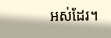អស់ដែរ។